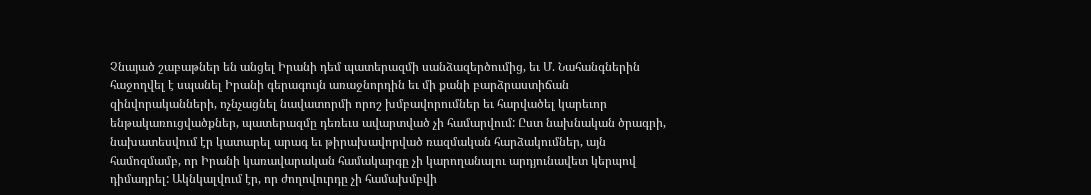Չնայած շաբաթներ են անցել Իրանի դեմ պատերազմի սանձազերծումից, եւ Մ. Նահանգներին հաջողվել է սպանել Իրանի գերագույն առաջնորդին եւ մի քանի բարձրաստիճան զինվորականների, ոչնչացնել նավատորմի որոշ խմբավորումներ եւ հարվածել կարեւոր ենթակառուցվածքներ, պատերազմը դեռեւս ավարտված չի համարվում: Ըստ նախնական ծրագրի, նախատեսվում էր կատարել արագ եւ թիրախավորված ռազմական հարձակումներ, այն համոզմամբ, որ Իրանի կառավարական համակարգը չի կարողանալու արդյունավետ կերպով դիմադրել: Ակնկալվում էր, որ ժողովուրդը չի համախմբվի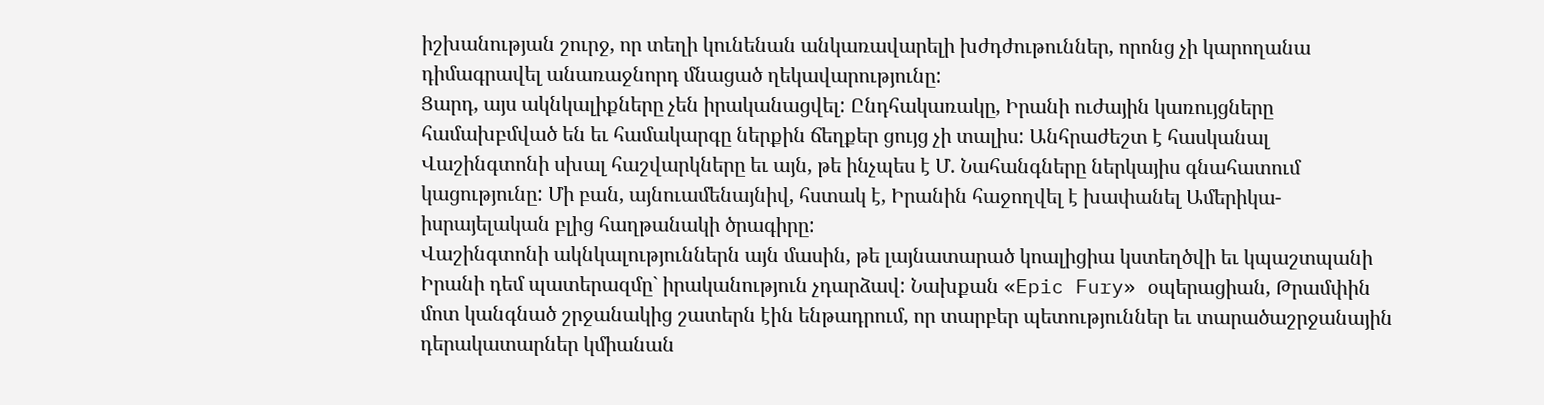իշխանության շուրջ, որ տեղի կունենան անկառավարելի խժդժութուններ, որոնց չի կարողանա դիմագրավել անառաջնորդ մնացած ղեկավարությունը:
Ցարդ, այս ակնկալիքները չեն իրականացվել: Ընդհակառակը, Իրանի ուժային կառույցները համախբմված են եւ համակարգը ներքին ճեղքեր ցույց չի տալիս: Անհրաժեշտ է հասկանալ Վաշինգտոնի սխալ հաշվարկները եւ այն, թե ինչպես է Մ. Նահանգները ներկայիս գնահատում կացությունը: Մի բան, այնուամենայնիվ, հստակ է, Իրանին հաջողվել է խափանել Ամերիկա-իսրայելական բլից հաղթանակի ծրագիրը:
Վաշինգտոնի ակնկալություններն այն մասին, թե լայնատարած կոալիցիա կստեղծվի եւ կպաշտպանի Իրանի դեմ պատերազմը` իրականություն չդարձավ: Նախքան «Epic Fury» օպերացիան, Թրամփին մոտ կանգնած շրջանակից շատերն էին ենթադրում, որ տարբեր պետություններ եւ տարածաշրջանային դերակատարներ կմիանան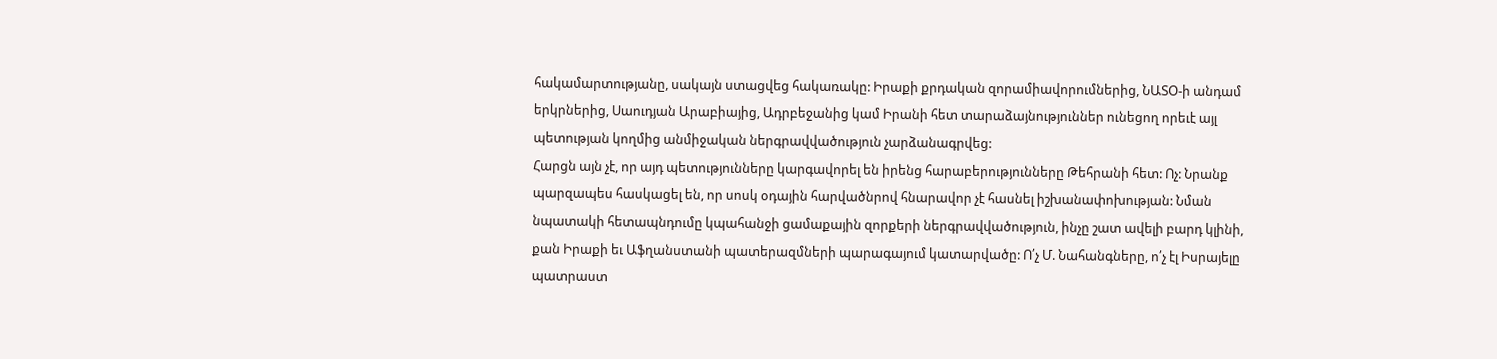հակամարտությանը, սակայն ստացվեց հակառակը: Իրաքի քրդական զորամիավորումներից, ՆԱՏՕ-ի անդամ երկրներից, Սաուդյան Արաբիայից, Ադրբեջանից կամ Իրանի հետ տարաձայնություններ ունեցող որեւէ այլ պետության կողմից անմիջական ներգրավվածություն չարձանագրվեց:
Հարցն այն չէ, որ այդ պետությունները կարգավորել են իրենց հարաբերությունները Թեհրանի հետ: Ոչ: Նրանք պարզապես հասկացել են, որ սոսկ օդային հարվածնրով հնարավոր չէ հասնել իշխանափոխության: Նման նպատակի հետապնդումը կպահանջի ցամաքային զորքերի ներգրավվածություն, ինչը շատ ավելի բարդ կլինի, քան Իրաքի եւ Աֆղանստանի պատերազմների պարագայում կատարվածը: Ո՛չ Մ. Նահանգները, ո՛չ էլ Իսրայելը պատրաստ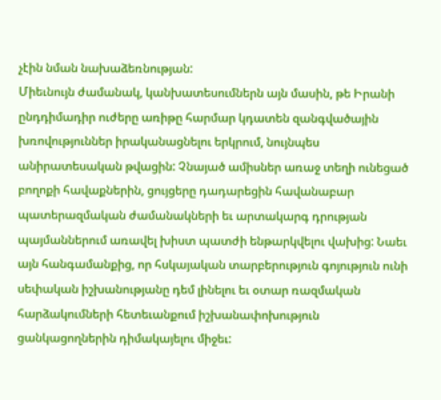չէին նման նախաձեռնության:
Միեւնույն ժամանակ, կանխատեսումներն այն մասին, թե Իրանի ընդդիմադիր ուժերը առիթը հարմար կդատեն զանգվածային խռովություններ իրականացնելու երկրում, նույնպես անիրատեսական թվացին: Չնայած ամիսներ առաջ տեղի ունեցած բողոքի հավաքներին, ցույցերը դադարեցին հավանաբար պատերազմական ժամանակների եւ արտակարգ դրության պայմաններում առավել խիստ պատժի ենթարկվելու վախից: Նաեւ այն հանգամանքից, որ հսկայական տարբերություն գոյություն ունի սեփական իշխանությանը դեմ լինելու եւ օտար ռազմական հարձակումների հետեւանքում իշխանափոխություն ցանկացողներին դիմակայելու միջեւ: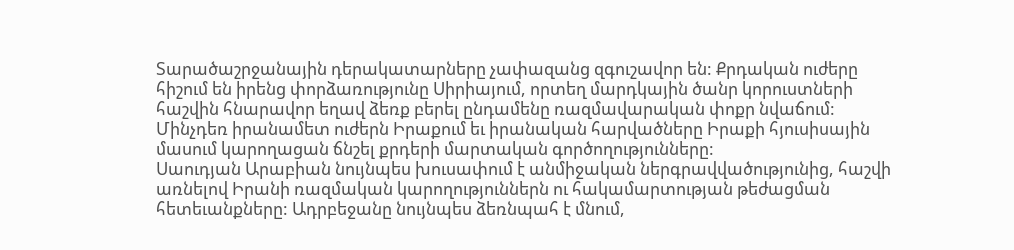Տարածաշրջանային դերակատարները չափազանց զգուշավոր են: Քրդական ուժերը հիշում են իրենց փորձառությունը Սիրիայում, որտեղ մարդկային ծանր կորուստների հաշվին հնարավոր եղավ ձեռք բերել ընդամենը ռազմավարական փոքր նվաճում: Մինչդեռ իրանամետ ուժերն Իրաքում եւ իրանական հարվածները Իրաքի հյուսիսային մասում կարողացան ճնշել քրդերի մարտական գործողությունները:
Սաուդյան Արաբիան նույնպես խուսափում է անմիջական ներգրավվածությունից, հաշվի առնելով Իրանի ռազմական կարողություններն ու հակամարտության թեժացման հետեւանքները: Ադրբեջանը նույնպես ձեռնպահ է մնում,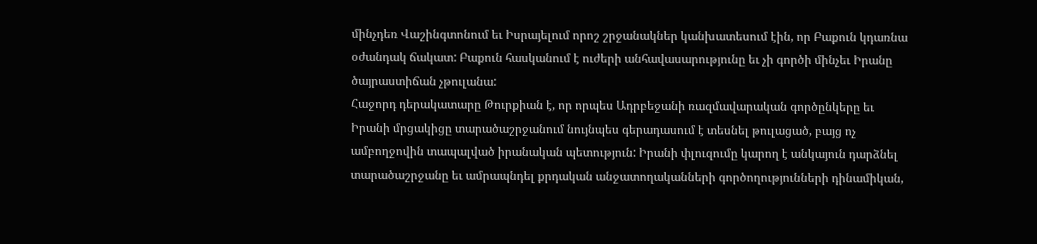մինչդեռ Վաշինգտոնում եւ Իսրայելում որոշ շրջանակներ կանխատեսում էին, որ Բաքուն կդառնա օժանդակ ճակատ: Բաքուն հասկանում է ուժերի անհավասարությունը եւ չի գործի մինչեւ Իրանը ծայրաստիճան չթուլանա:
Հաջորդ դերակատարը Թուրքիան է, որ որպես Ադրբեջանի ռազմավարական գործընկերը եւ Իրանի մրցակիցը տարածաշրջանում նույնպես գերադասում է տեսնել թուլացած, բայց ոչ ամբողջովին տապալված իրանական պետություն: Իրանի փլուզումը կարող է անկայուն դարձնել տարածաշրջանը եւ ամրապնդել քրդական անջատողականների գործողությունների դինամիկան,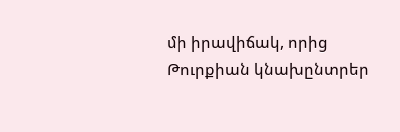մի իրավիճակ, որից Թուրքիան կնախընտրեր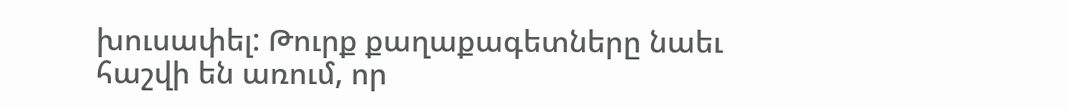խուսափել: Թուրք քաղաքագետները նաեւ հաշվի են առում, որ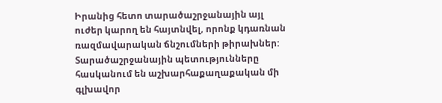Իրանից հետո տարածաշրջանային այլ ուժեր կարող են հայտնվել, որոնք կդառնան ռազմավարական ճնշումների թիրախներ:
Տարածաշրջանային պետությունները հասկանում են աշխարհաքաղաքական մի գլխավոր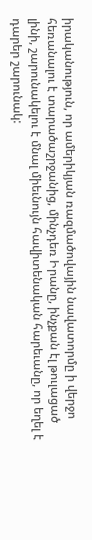իրականություն, որ ամերիկյան ռազմածովային նավատորմը ի վերջո հեռանալու է տարածաշրջանից, մինչդեռ Իրանը, ինչքան էլ թուլացած լինի, շարունակելու է մնալ միեւնույն հավիտենական հարեւանը, որ եղել է դարեր շարունակ: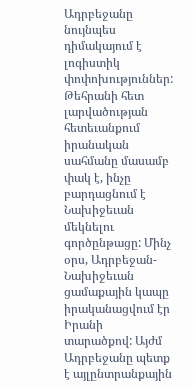Ադրբեջանը նույնպես դիմակայում է լոգիստիկ փոփոխություններ: Թեհրանի հետ լարվածության հետեւանքում իրանական սահմանը մասամբ փակ է, ինչը բարդացնում է Նախիջեւան մեկնելու գործընթացը: Մինչ օրս, Ադրբեջան-Նախիջեւան ցամաքային կապը իրականացվում էր Իրանի տարածքով: Այժմ Ադրբեջանը պետք է այլընտրանքային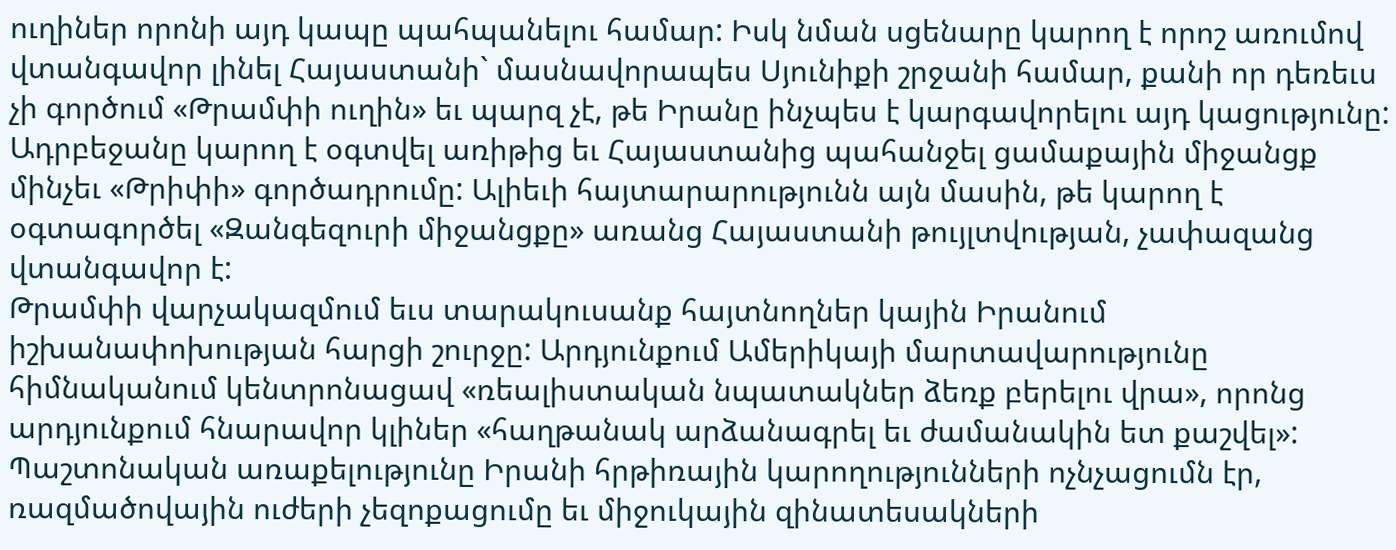ուղիներ որոնի այդ կապը պահպանելու համար: Իսկ նման սցենարը կարող է որոշ առումով վտանգավոր լինել Հայաստանի` մասնավորապես Սյունիքի շրջանի համար, քանի որ դեռեւս չի գործում «Թրամփի ուղին» եւ պարզ չէ, թե Իրանը ինչպես է կարգավորելու այդ կացությունը: Ադրբեջանը կարող է օգտվել առիթից եւ Հայաստանից պահանջել ցամաքային միջանցք մինչեւ «Թրիփի» գործադրումը: Ալիեւի հայտարարությունն այն մասին, թե կարող է օգտագործել «Զանգեզուրի միջանցքը» առանց Հայաստանի թույլտվության, չափազանց վտանգավոր է:
Թրամփի վարչակազմում եւս տարակուսանք հայտնողներ կային Իրանում իշխանափոխության հարցի շուրջը: Արդյունքում Ամերիկայի մարտավարությունը հիմնականում կենտրոնացավ «ռեալիստական նպատակներ ձեռք բերելու վրա», որոնց արդյունքում հնարավոր կլիներ «հաղթանակ արձանագրել եւ ժամանակին ետ քաշվել»: Պաշտոնական առաքելությունը Իրանի հրթիռային կարողությունների ոչնչացումն էր, ռազմածովային ուժերի չեզոքացումը եւ միջուկային զինատեսակների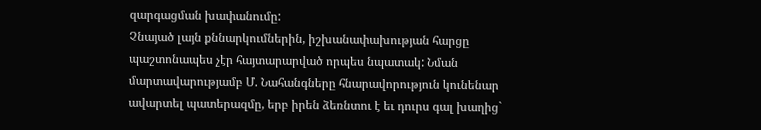զարգացման խափանումը:
Չնայած լայն քննարկումներին, իշխանափախության հարցը պաշտոնապես չէր հայտարարված որպես նպատակ: Նման մարտավարությամբ Մ. Նահանգները հնարավորություն կունենար ավարտել պատերազմը, երբ իրեն ձեռնտու է եւ դուրս գալ խաղից`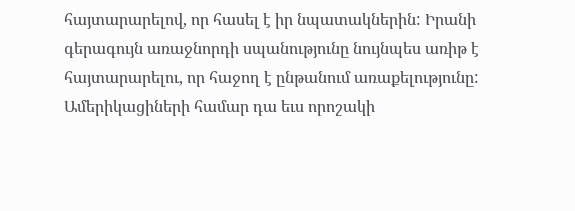հայտարարելով, որ հասել է իր նպատակներին: Իրանի գերագույն առաջնորդի սպանությունը նույնպես առիթ է հայտարարելու, որ հաջող է ընթանում առաքելությունը: Ամերիկացիների համար դա եւս որոշակի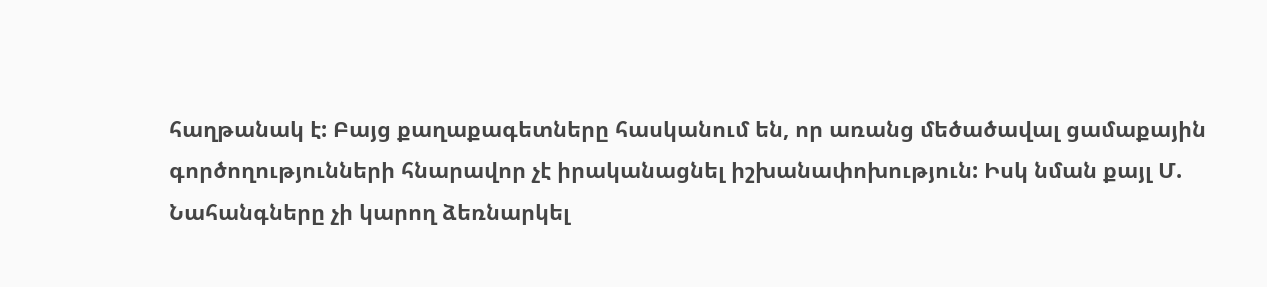հաղթանակ է: Բայց քաղաքագետները հասկանում են, որ առանց մեծածավալ ցամաքային գործողությունների հնարավոր չէ իրականացնել իշխանափոխություն: Իսկ նման քայլ Մ. Նահանգները չի կարող ձեռնարկել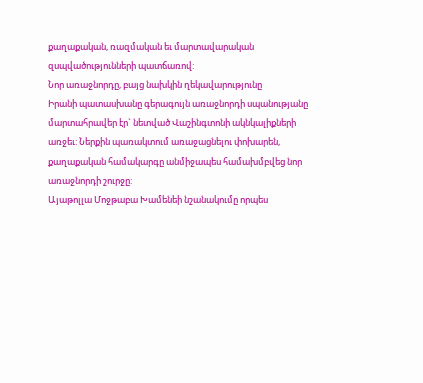քաղաքական, ռազմական եւ մարտավարական զսպվածությունների պատճառով:
Նոր առաջնորդը, բայց նախկին ղեկավարությունը
Իրանի պատասխանը գերագույն առաջնորդի սպանությանը մարտահրավեր էր` նետված Վաշինգտոնի ակնկալիքների առջեւ: Ներքին պառակտում առաջացնելու փոխարեն, քաղաքական համակարգը անմիջապես համախմբվեց նոր առաջնորդի շուրջը:
Այաթոլլա Մոջթաբա Խամենեի նշանակումը որպես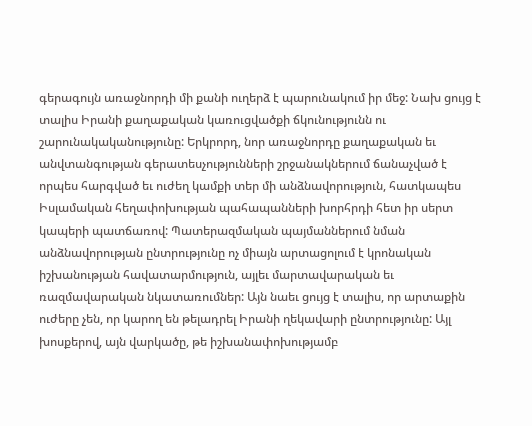գերագույն առաջնորդի մի քանի ուղերձ է պարունակում իր մեջ: Նախ ցույց է տալիս Իրանի քաղաքական կառուցվածքի ճկունությունն ու շարունակականությունը: Երկրորդ, նոր առաջնորդը քաղաքական եւ անվտանգության գերատեսչությունների շրջանակներում ճանաչված է որպես հարգված եւ ուժեղ կամքի տեր մի անձնավորություն, հատկապես Իսլամական հեղափոխության պահապանների խորհրդի հետ իր սերտ կապերի պատճառով: Պատերազմական պայմաններում նման անձնավորության ընտրությունը ոչ միայն արտացոլում է կրոնական իշխանության հավատարմություն, այլեւ մարտավարական եւ ռազմավարական նկատառումներ: Այն նաեւ ցույց է տալիս, որ արտաքին ուժերը չեն, որ կարող են թելադրել Իրանի ղեկավարի ընտրությունը: Այլ խոսքերով, այն վարկածը, թե իշխանափոխությամբ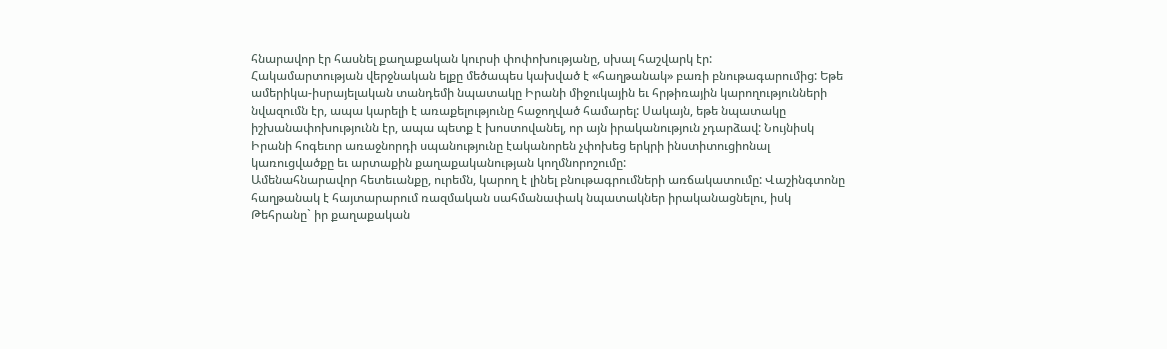հնարավոր էր հասնել քաղաքական կուրսի փոփոխությանը, սխալ հաշվարկ էր:
Հակամարտության վերջնական ելքը մեծապես կախված է «հաղթանակ» բառի բնութագարումից: Եթե ամերիկա-իսրայելական տանդեմի նպատակը Իրանի միջուկային եւ հրթիռային կարողությունների նվազումն էր, ապա կարելի է առաքելությունը հաջողված համարել: Սակայն, եթե նպատակը իշխանափոխությունն էր, ապա պետք է խոստովանել, որ այն իրականություն չդարձավ: Նույնիսկ Իրանի հոգեւոր առաջնորդի սպանությունը էականորեն չփոխեց երկրի ինստիտուցիոնալ կառուցվածքը եւ արտաքին քաղաքականության կողմնորոշումը:
Ամենահնարավոր հետեւանքը, ուրեմն, կարող է լինել բնութագրումների առճակատումը: Վաշինգտոնը հաղթանակ է հայտարարում ռազմական սահմանափակ նպատակներ իրականացնելու, իսկ Թեհրանը` իր քաղաքական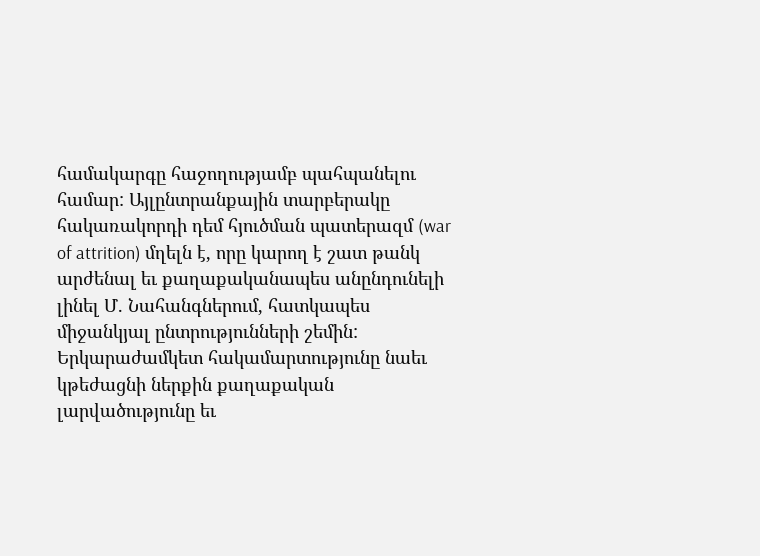համակարգը հաջողությամբ պահպանելու համար: Այլընտրանքային տարբերակը հակառակորդի դեմ հյուծման պատերազմ (war of attrition) մղելն է, որը կարող է շատ թանկ արժենալ եւ քաղաքականապես անընդունելի լինել Մ. Նահանգներում, հատկապես միջանկյալ ընտրությունների շեմին: Երկարաժամկետ հակամարտությունը նաեւ կթեժացնի ներքին քաղաքական լարվածությունը եւ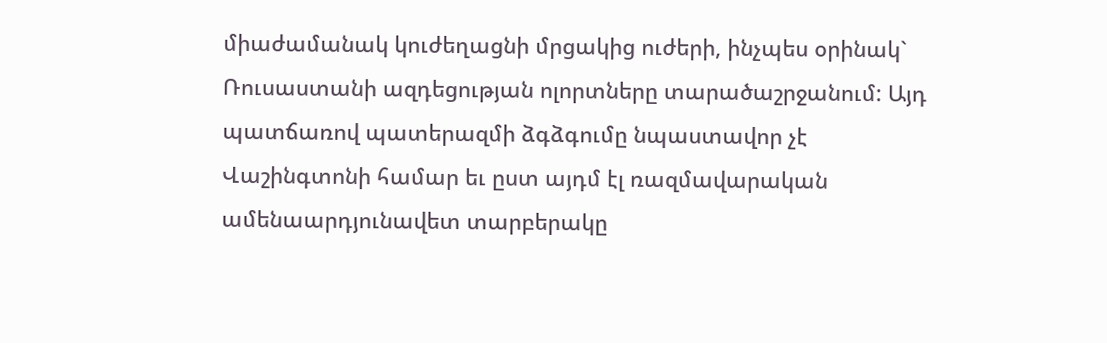միաժամանակ կուժեղացնի մրցակից ուժերի, ինչպես օրինակ` Ռուսաստանի ազդեցության ոլորտները տարածաշրջանում: Այդ պատճառով պատերազմի ձգձգումը նպաստավոր չէ Վաշինգտոնի համար եւ ըստ այդմ էլ ռազմավարական ամենաարդյունավետ տարբերակը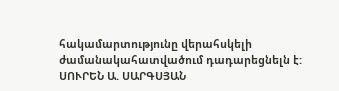հակամարտությունը վերահսկելի ժամանակահատվածում դադարեցնելն է:
ՍՈՒՐԵՆ Ա. ՍԱՐԳՍՅԱՆ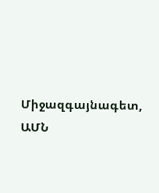Միջազգայնագետ, ԱՄՆ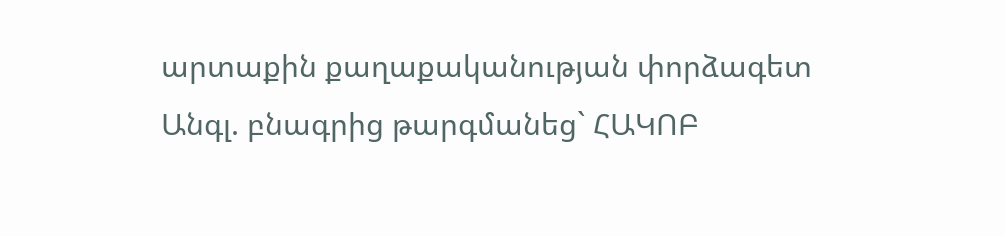արտաքին քաղաքականության փորձագետ
Անգլ. բնագրից թարգմանեց` ՀԱԿՈԲ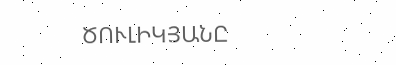ԾՈՒԼԻԿՅԱՆԸ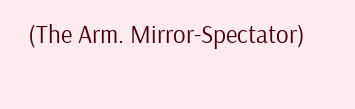(The Arm. Mirror-Spectator)